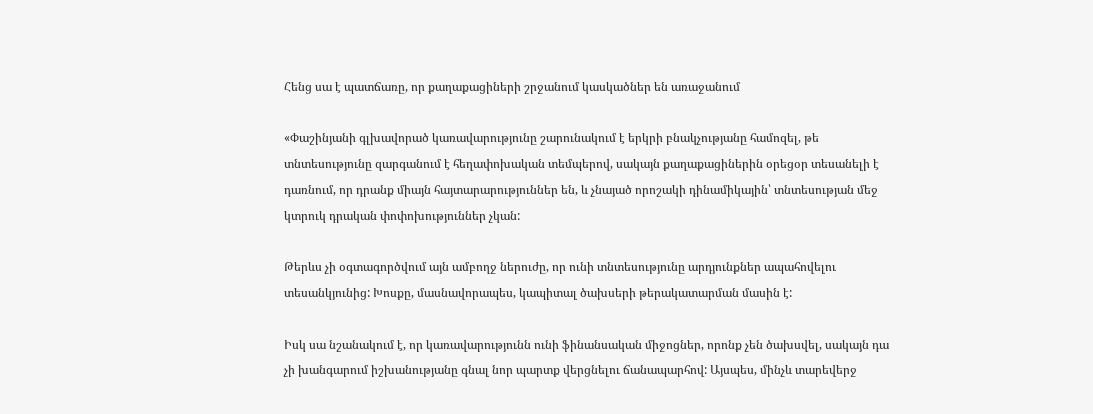Հենց սա է պատճառը, որ քաղաքացիների շրջանում կասկածներ են առաջանում

«Փաշինյանի գլխավորած կառավարությունը շարունակում է երկրի բնակչությանը համոզել, թե տնտեսությունը զարգանում է հեղափոխական տեմպերով, սակայն քաղաքացիներին օրեցօր տեսանելի է դառնում, որ դրանք միայն հայտարարություններ են, և չնայած որոշակի դինամիկային՝ տնտեսության մեջ կտրուկ դրական փոփոխություններ չկան:

Թերևս չի օգտագործվում այն ամբողջ ներուժը, որ ունի տնտեսությունը արդյունքներ ապահովելու տեսանկյունից: Խոսքը, մասնավորապես, կապիտալ ծախսերի թերակատարման մասին է:

Իսկ սա նշանակում է, որ կառավարությունն ունի ֆինանսական միջոցներ, որոնք չեն ծախսվել, սակայն դա չի խանգարում իշխանությանը գնալ նոր պարտք վերցնելու ճանապարհով: Այսպես, մինչև տարեվերջ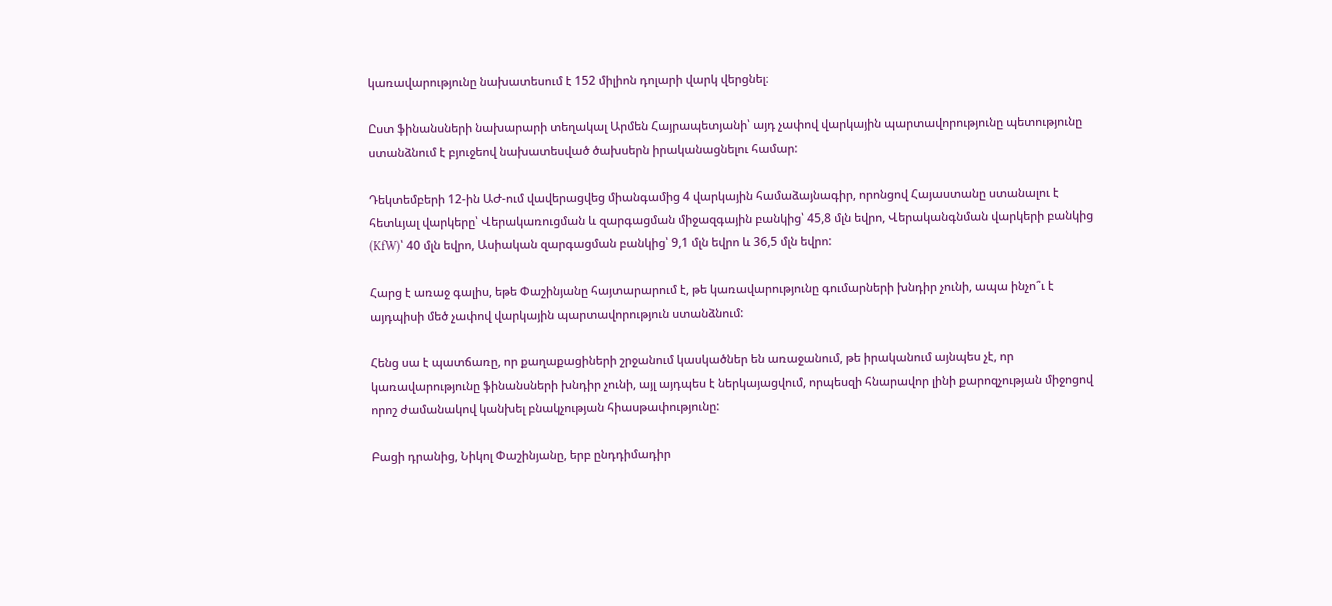կառավարությունը նախատեսում է 152 միլիոն դոլարի վարկ վերցնել։

Ըստ ֆինանսների նախարարի տեղակալ Արմեն Հայրապետյանի՝ այդ չափով վարկային պարտավորությունը պետությունը ստանձնում է բյուջեով նախատեսված ծախսերն իրականացնելու համար:

Դեկտեմբերի 12-ին ԱԺ-ում վավերացվեց միանգամից 4 վարկային համաձայնագիր, որոնցով Հայաստանը ստանալու է հետևյալ վարկերը՝ Վերակառուցման և զարգացման միջազգային բանկից՝ 45,8 մլն եվրո, Վերականգնման վարկերի բանկից (KfW)՝ 40 մլն եվրո, Ասիական զարգացման բանկից՝ 9,1 մլն եվրո և 36,5 մլն եվրո:

Հարց է առաջ գալիս, եթե Փաշինյանը հայտարարում է, թե կառավարությունը գումարների խնդիր չունի, ապա ինչո՞ւ է այդպիսի մեծ չափով վարկային պարտավորություն ստանձնում:

Հենց սա է պատճառը, որ քաղաքացիների շրջանում կասկածներ են առաջանում, թե իրականում այնպես չէ, որ կառավարությունը ֆինանսների խնդիր չունի, այլ այդպես է ներկայացվում, որպեսզի հնարավոր լինի քարոզչության միջոցով որոշ ժամանակով կանխել բնակչության հիասթափությունը:

Բացի դրանից, Նիկոլ Փաշինյանը, երբ ընդդիմադիր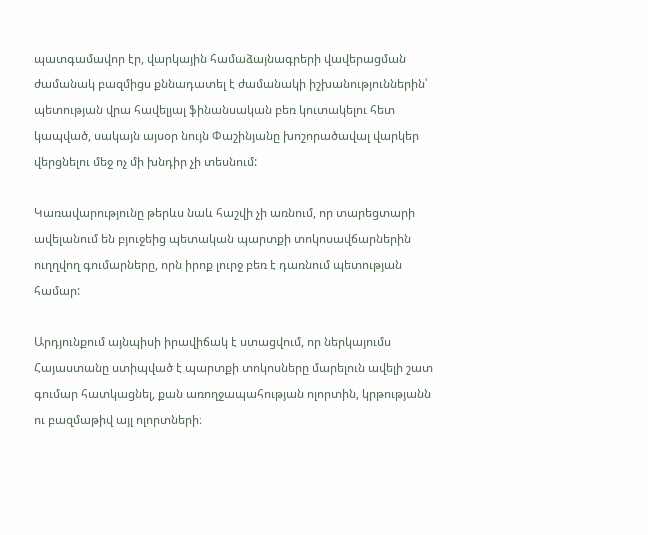պատգամավոր էր, վարկային համաձայնագրերի վավերացման ժամանակ բազմիցս քննադատել է ժամանակի իշխանություններին՝ պետության վրա հավելյալ ֆինանսական բեռ կուտակելու հետ կապված, սակայն այսօր նույն Փաշինյանը խոշորածավալ վարկեր վերցնելու մեջ ոչ մի խնդիր չի տեսնում:

Կառավարությունը թերևս նաև հաշվի չի առնում, որ տարեցտարի ավելանում են բյուջեից պետական պարտքի տոկոսավճարներին ուղղվող գումարները, որն իրոք լուրջ բեռ է դառնում պետության համար:

Արդյունքում այնպիսի իրավիճակ է ստացվում, որ ներկայումս Հայաստանը ստիպված է պարտքի տոկոսները մարելուն ավելի շատ գումար հատկացնել, քան առողջապահության ոլորտին, կրթությանն ու բազմաթիվ այլ ոլորտների։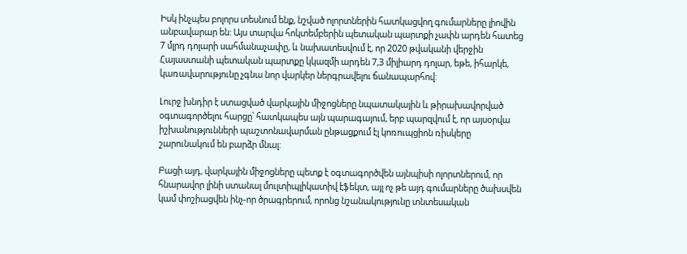Իսկ ինչպես բոլորս տեսնում ենք, նշված ոլորտներին հատկացվող գումարները լիովին անբավարար են: Այս տարվա հոկտեմբերին պետական պարտքի չափն արդեն հատեց 7 մլրդ դոլարի սահմանաչափը, և նախատեսվում է, որ 2020 թվականի վերջին Հայաստանի պետական պարտքը կկազմի արդեն 7,3 միլիարդ դոլար, եթե, իհարկե, կառավարությունը չգնա նոր վարկեր ներգրավելու ճանապարհով:

Լուրջ խնդիր է ստացված վարկային միջոցները նպատակային և թիրախավորված օգտագործելու հարցը՝ հատկապես այն պարագայում, երբ պարզվում է, որ այսօրվա իշխանությունների պաշտոնավարման ընթացքում էլ կոռուպցիոն ռիսկերը շարունակում են բարձր մնալ:

Բացի այդ, վարկային միջոցները պետք է օգտագործվեն այնպիսի ոլորտներում, որ հնարավոր լինի ստանալ մուլտիպլիկատիվ էֆեկտ, այլ ոչ թե այդ գումարները ծախսվեն կամ փոշիացվեն ինչ-որ ծրագրերում, որոնց նշանակությունը տնտեսական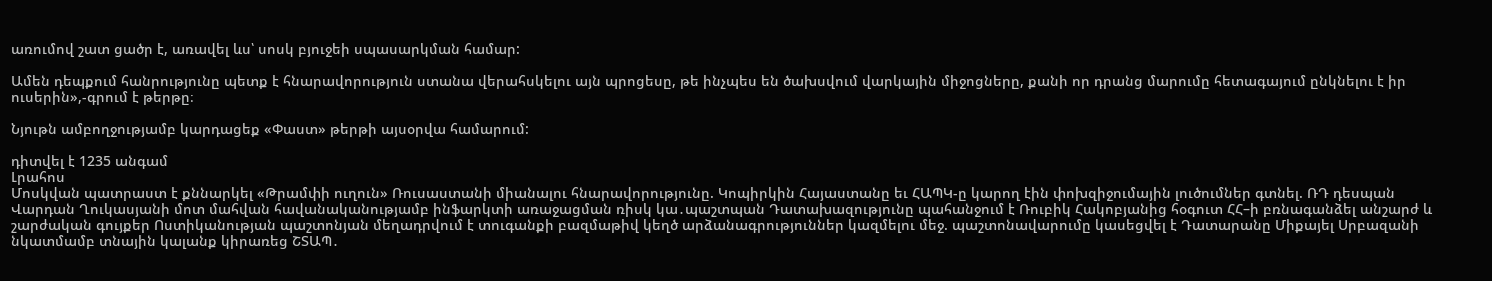առումով շատ ցածր է, առավել ևս՝ սոսկ բյուջեի սպասարկման համար:

Ամեն դեպքում հանրությունը պետք է հնարավորություն ստանա վերահսկելու այն պրոցեսը, թե ինչպես են ծախսվում վարկային միջոցները, քանի որ դրանց մարումը հետագայում ընկնելու է իր ուսերին»,-գրում է թերթը։

Նյութն ամբողջությամբ կարդացեք «Փաստ» թերթի այսօրվա համարում:

դիտվել է 1235 անգամ
Լրահոս
Մոսկվան պատրաստ է քննարկել «Թրամփի ուղուն» Ռուսաստանի միանալու հնարավորությունը. Կոպիրկին Հայաստանը եւ ՀԱՊԿ-ը կարող էին փոխզիջումային լուծումներ գտնել. ՌԴ դեսպան Վարդան Ղուկասյանի մոտ մահվան հավանականությամբ ինֆարկտի առաջացման ռիսկ կա․պաշտպան Դատախազությունը պահանջում է Ռուբիկ Հակոբյանից հօգուտ ՀՀ–ի բռնագանձել անշարժ և շարժական գույքեր Ոստիկանության պաշտոնյան մեղադրվում է տուգանքի բազմաթիվ կեղծ արձանագրություններ կազմելու մեջ. պաշտոնավարումը կասեցվել է Դատարանը Միքայել Սրբազանի նկատմամբ տնային կալանք կիրառեց ՇՏԱՊ․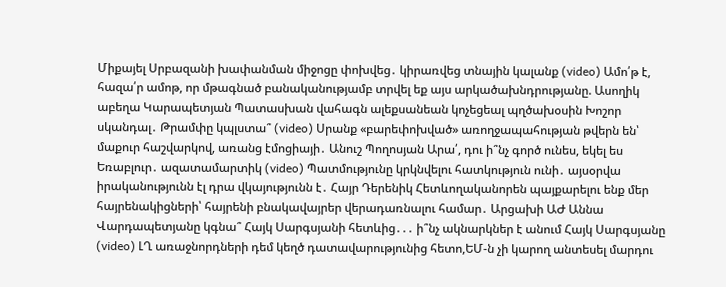Միքայել Սրբազանի խափանման միջոցը փոխվեց․ կիրառվեց տնային կալանք (video) Ամո՛թ է, հազա՛ր ամոթ, որ մթագնած բանականությամբ տրվել եք այս արկածախնդրությանը. Ասողիկ աբեղա Կարապետյան Պատասխան վահագն ալեքսանեան կոչեցեալ պղծախօսին Խոշոր սկանդալ․ Թրամփը կպլստա՞ (video) Սրանք «բարեփոխված» առողջապահության թվերն են՝ մաքուր հաշվարկով, առանց էմոցիայի․ Անուշ Պողոսյան Արա՛, դու ի՞նչ գործ ունես, եկել ես Եռաբլուր․ ազատամարտիկ (video) Պատմությունը կրկնվելու հատկություն ունի․ այսօրվա իրականությունն էլ դրա վկայությունն է․ Հայր Դերենիկ Հետևողականորեն պայքարելու ենք մեր հայրենակիցների՝ հայրենի բնակավայրեր վերադառնալու համար․ Արցախի ԱԺ Աննա Վարդապետյանը կգնա՞ Հայկ Սարգսյանի հետևից․․․ ի՞նչ ակնարկներ է անում Հայկ Սարգսյանը (video) ԼՂ առաջնորդների դեմ կեղծ դատավարությունից հետո,ԵՄ-ն չի կարող անտեսել մարդու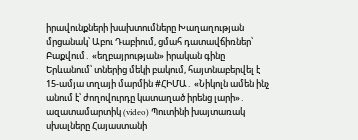իրավունքների խախտումները Խաղաղության մրցանակ՝ Աբու Դաբիում, ցմահ դատավճիռներ՝ Բաքվում․ «եղբայրության» իրական գինը Երևանում՝ տներից մեկի բակում, հայտնաբերվել է 15-ամյա տղայի մարմին #ՀԻՄԱ․ «Նիկոլն ամեն ինչ անում է՝ ժողովուրդը կատաղած իրենց լարի»․ ազատամարտիկ (video) Պուտինի խայտառակ սխալները Հայաստանի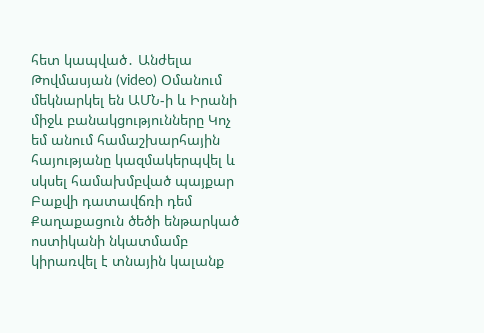հետ կապված․ Անժելա Թովմասյան (video) Օմանում մեկնարկել են ԱՄՆ-ի և Իրանի միջև բանակցությունները Կոչ եմ անում համաշխարհային հայությանը կազմակերպվել և սկսել համախմբված պայքար Բաքվի դատավճռի դեմ Քաղաքացուն ծեծի ենթարկած ոստիկանի նկատմամբ կիրառվել է տնային կալանք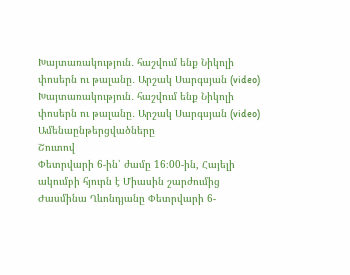Խայտառակություն․ հաշվում ենք Նիկոլի փոսերն ու թալանը․ Արշակ Սարգսյան (video) Խայտառակություն․ հաշվում ենք Նիկոլի փոսերն ու թալանը․ Արշակ Սարգսյան (video)
Ամենաընթերցվածները
Շուտով
Փետրվարի 6-ին՝ ժամը 16։00-ին, Հայելի ակումբի հյուրն է Միասին շարժումից Ժասմինա Ղևոնդյանը Փետրվարի 6-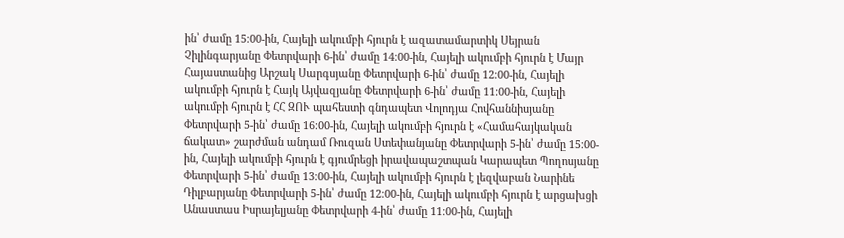ին՝ ժամը 15։00-ին, Հայելի ակումբի հյուրն է ազատամարտիկ Սեյրան Չիլինգարյանը Փետրվարի 6-ին՝ ժամը 14։00-ին, Հայելի ակումբի հյուրն է Մայր Հայաստանից Արշակ Սարգսյանը Փետրվարի 6-ին՝ ժամը 12։00-ին, Հայելի ակումբի հյուրն է Հայկ Այվազյանը Փետրվարի 6-ին՝ ժամը 11։00-ին, Հայելի ակումբի հյուրն է ՀՀ ԶՈՒ պահեստի գնդապետ Վոլոդյա Հովհաննիսյանը Փետրվարի 5-ին՝ ժամը 16։00-ին, Հայելի ակումբի հյուրն է «Համահայկական ճակատ» շարժման անդամ Ռուզան Ստեփանյանը Փետրվարի 5-ին՝ ժամը 15։00-ին, Հայելի ակումբի հյուրն է գյումրեցի իրավապաշտպան Կարապետ Պողոսյանը Փետրվարի 5-ին՝ ժամը 13։00-ին, Հայելի ակումբի հյուրն է լեզվաբան Նարինե Դիլբարյանը Փետրվարի 5-ին՝ ժամը 12։00-ին, Հայելի ակումբի հյուրն է արցախցի Անաստաս Իսրայելյանը Փետրվարի 4-ին՝ ժամը 11։00-ին, Հայելի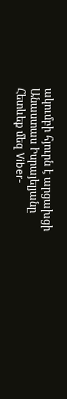ակումբի հյուրն է արցախցի Անաստաս Իսրայելյանը
Հետևեք մեզ Viber-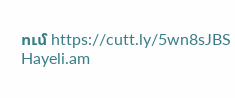ում https://cutt.ly/5wn8sJBS
Hayeli.am